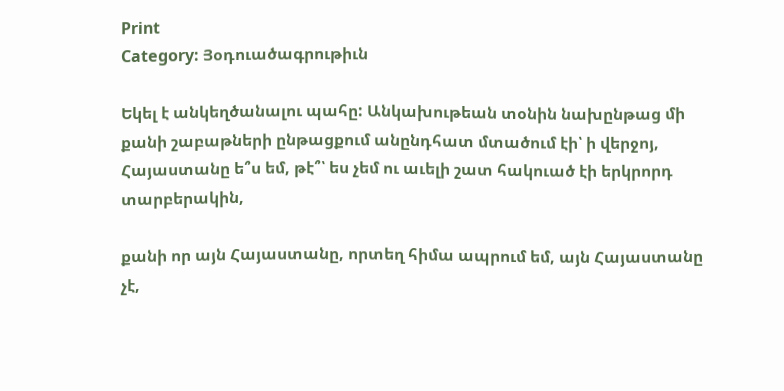Print
Category: Յօդուածագրութիւն

Եկել է անկեղծանալու պահը: Անկախութեան տօնին նախընթաց մի քանի շաբաթների ընթացքում անընդհատ մտածում էի՝ ի վերջոյ, Հայաստանը ե՞ս եմ, թէ՞՝ ես չեմ ու աւելի շատ հակուած էի երկրորդ տարբերակին,

քանի որ այն Հայաստանը, որտեղ հիմա ապրում եմ, այն Հայաստանը չէ,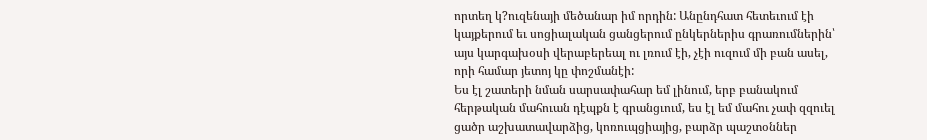որտեղ կ?ուզենայի մեծանար իմ որդին: Անընդհատ հետեւում էի կայքերում եւ սոցիալական ցանցերում ընկերներիս գրառումներին՝ այս կարգախօսի վերաբերեալ ու լռում էի, չէի ուզում մի բան ասել, որի համար յետոյ կը փոշմանէի:
Ես էլ շատերի նման սարսափահար եմ լինում, երբ բանակում հերթական մահուան դէպքն է գրանցւում, ես էլ եմ մահու չափ զզուել ցածր աշխատավարձից, կոռուպցիայից, բարձր պաշտօններ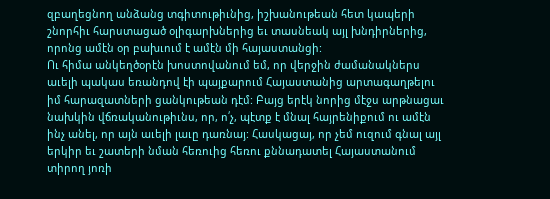զբաղեցնող անձանց տգիտութիւնից, իշխանութեան հետ կապերի շնորհիւ հարստացած օլիգարխներից եւ տասնեակ այլ խնդիրներից, որոնց ամէն օր բախւում է ամէն մի հայաստանցի:
Ու հիմա անկեղծօրէն խոստովանում եմ, որ վերջին ժամանակներս աւելի պակաս եռանդով էի պայքարում Հայաստանից արտագաղթելու իմ հարազատների ցանկութեան դէմ: Բայց երէկ նորից մէջս արթնացաւ նախկին վճռականութիւնս, որ, ո՛չ, պէտք է մնալ հայրենիքում ու ամէն ինչ անել, որ այն աւելի լաւը դառնայ: Հասկացայ, որ չեմ ուզում գնալ այլ երկիր եւ շատերի նման հեռուից հեռու քննադատել Հայաստանում տիրող յոռի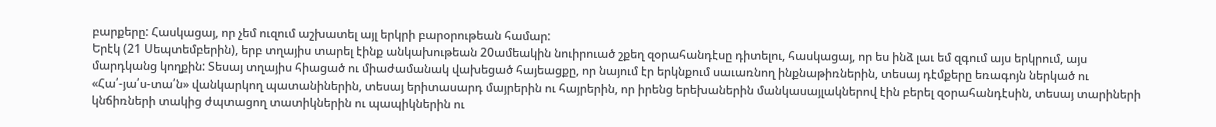բարքերը: Հասկացայ, որ չեմ ուզում աշխատել այլ երկրի բարօրութեան համար:
Երէկ (21 Սեպտեմբերին), երբ տղայիս տարել էինք անկախութեան 20ամեակին նուիրուած շքեղ զօրահանդէսը դիտելու, հասկացայ, որ ես ինձ լաւ եմ զգում այս երկրում, այս մարդկանց կողքին: Տեսայ տղայիս հիացած ու միաժամանակ վախեցած հայեացքը, որ նայում էր երկնքում սաւառնող ինքնաթիռներին, տեսայ դէմքերը եռագոյն ներկած ու «Հա՛-յա՛ս-տա՛ն» վանկարկող պատանիներին, տեսայ երիտասարդ մայրերին ու հայրերին, որ իրենց երեխաներին մանկասայլակներով էին բերել զօրահանդէսին, տեսայ տարիների կնճիռների տակից ժպտացող տատիկներին ու պապիկներին ու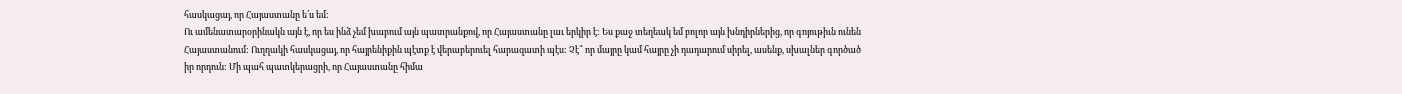հասկացայ, որ Հայաստանը ե՛ս եմ:
Ու ամենատարօրինակն այն է, որ ես ինձ չեմ խաբում այն պատրանքով, որ Հայաստանը լաւ երկիր է: Ես քաջ տեղեակ եմ բոլոր այն խնդիրներից, որ գոյութիւն ունեն Հայաստանում: Ուղղակի հասկացայ, որ հայրենիքին պէտք է վերաբերուել հարազատի պէս: Չէ՞ որ մայրը կամ հայրը չի դադարում սիրել, ասենք, սխալներ գործած իր որդուն: Մի պահ պատկերացրի, որ Հայաստանը հիմա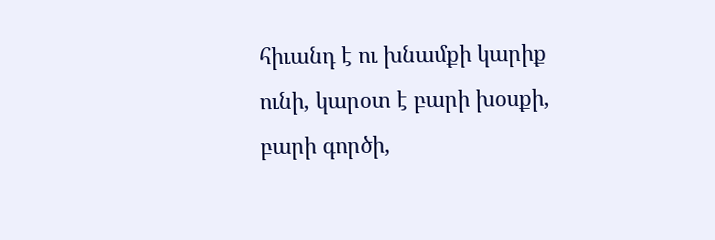հիւանդ է ու խնամքի կարիք ունի, կարօտ է բարի խօսքի, բարի գործի,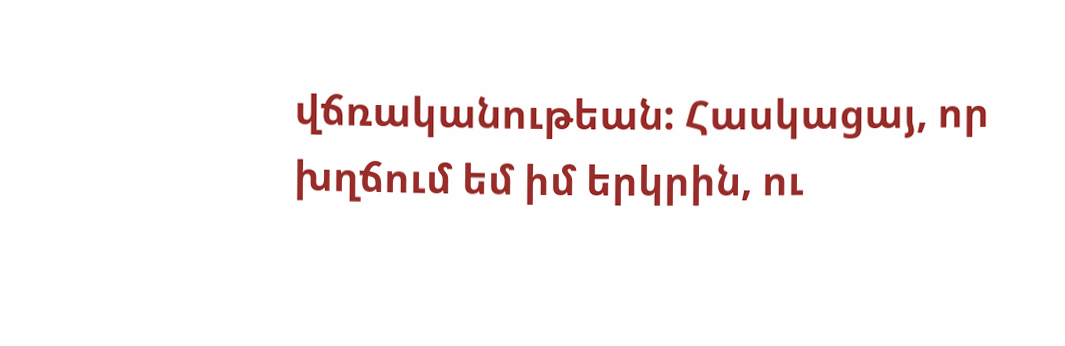վճռականութեան: Հասկացայ, որ խղճում եմ իմ երկրին, ու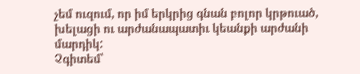չեմ ուզում, որ իմ երկրից գնան բոլոր կրթուած, խելացի ու արժանապատիւ կեանքի արժանի մարդիկ:
Չգիտեմ՝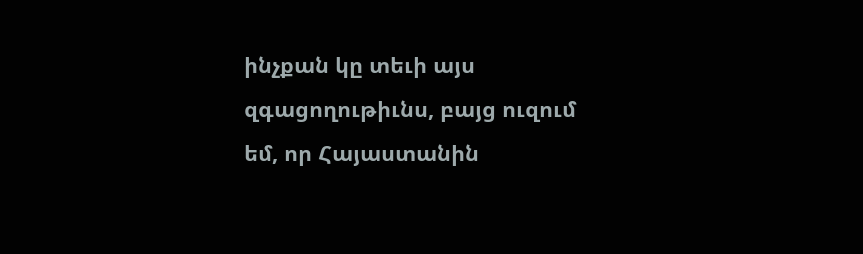ինչքան կը տեւի այս զգացողութիւնս, բայց ուզում եմ, որ Հայաստանին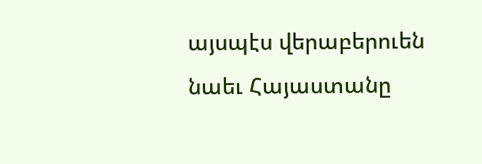այսպէս վերաբերուեն նաեւ Հայաստանը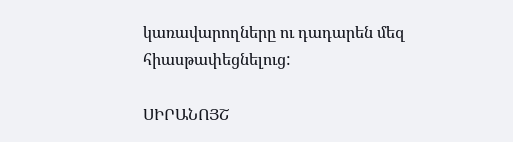կառավարողները ու դադարեն մեզ հիասթափեցնելուց:

ՍԻՐԱՆՈՅՇ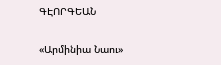ԳԷՈՐԳԵԱՆ

«Արմինիա Նաու»